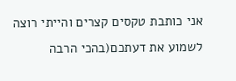אני כותבת טקסים קצרים והייתי רוצה לשמוע את דעתכם(בהכי הרבה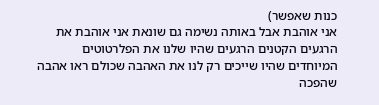כנות שאפשר)
אני אוהבת אבל באותה נשימה גם שונאת אני אוהבת את הרגעים הקטנים הרגעים שהיו שלנו את הפלרטוטים המיוחדים שהיו שייכים רק לנו את האהבה שכולם ראו אהבה שהפכה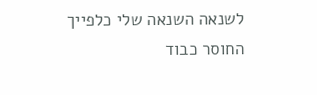לשנאה השנאה שלי כלפייך החוסר כבוד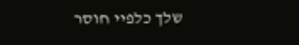שלך כלפיי חוסר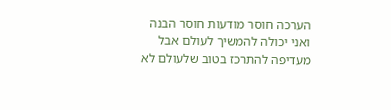הערכה חוסר מודעות חוסר הבנה ואני יכולה להמשיך לעולם אבל מעדיפה להתרכז בטוב שלעולם לא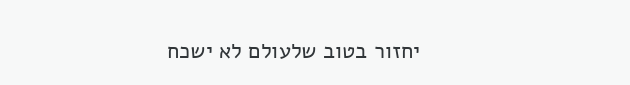יחזור בטוב שלעולם לא ישכח